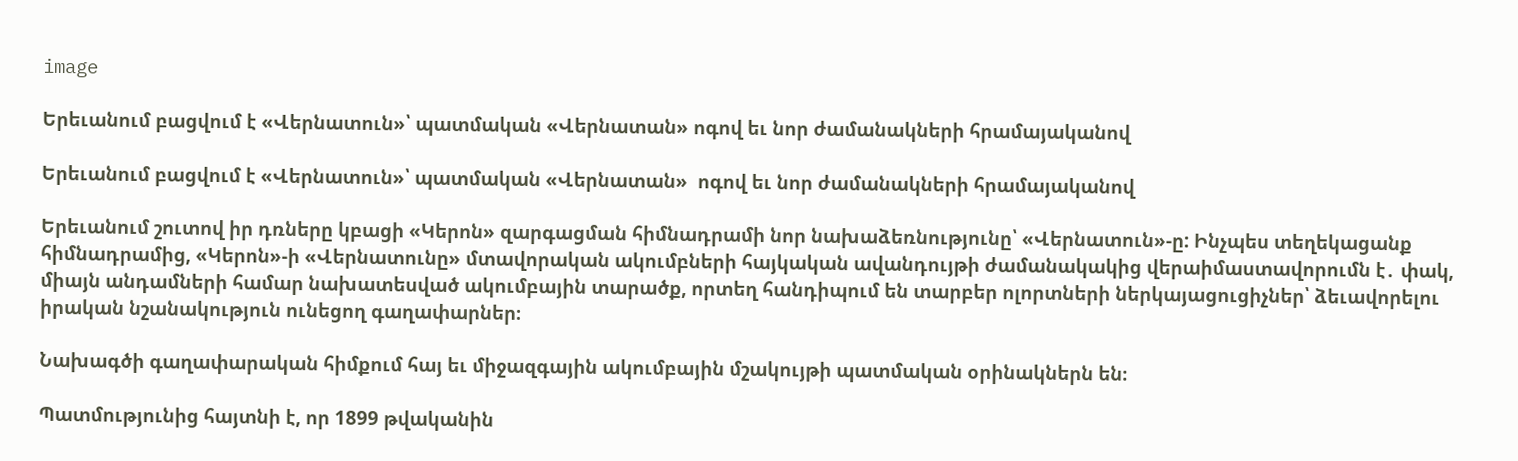image

Երեւանում բացվում է «Վերնատուն»՝ պատմական «Վերնատան» ոգով եւ նոր ժամանակների հրամայականով

Երեւանում բացվում է «Վերնատուն»՝ պատմական «Վերնատան»  ոգով եւ նոր ժամանակների հրամայականով

Երեւանում շուտով իր դռները կբացի «Կերոն» զարգացման հիմնադրամի նոր նախաձեռնությունը՝ «Վերնատուն»-ը: Ինչպես տեղեկացանք հիմնադրամից, «Կերոն»-ի «Վերնատունը» մտավորական ակումբների հայկական ավանդույթի ժամանակակից վերաիմաստավորումն է․ փակ, միայն անդամների համար նախատեսված ակումբային տարածք, որտեղ հանդիպում են տարբեր ոլորտների ներկայացուցիչներ՝ ձեւավորելու իրական նշանակություն ունեցող գաղափարներ։

Նախագծի գաղափարական հիմքում հայ եւ միջազգային ակումբային մշակույթի պատմական օրինակներն են։

Պատմությունից հայտնի է, որ 1899 թվականին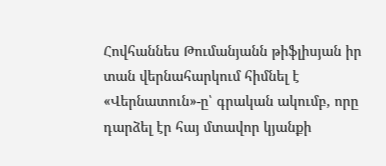Հովհաննես Թումանյանն թիֆլիսյան իր տան վերնահարկում հիմնել է «Վերնատուն»-ը՝ գրական ակումբ, որը դարձել էր հայ մտավոր կյանքի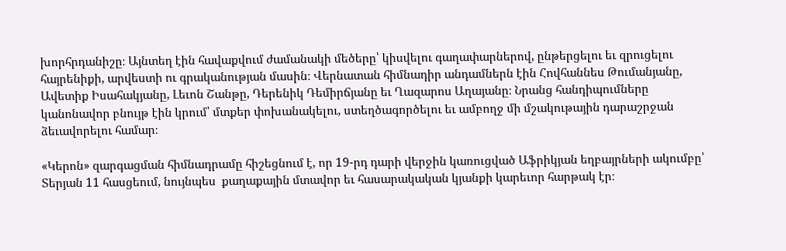խորհրդանիշը։ Այնտեղ էին հավաքվում ժամանակի մեծերը՝ կիսվելու գաղափարներով, ընթերցելու եւ զրուցելու հայրենիքի, արվեստի ու գրականության մասին։ Վերնատան հիմնադիր անդամներն էին Հովհաննես Թումանյանը, Ավետիք Իսահակյանը, Լեւոն Շանթը, Դերենիկ Դեմիրճյանը եւ Ղազարոս Աղայանը։ Նրանց հանդիպումները կանոնավոր բնույթ էին կրում՝ մտքեր փոխանակելու, ստեղծագործելու եւ ամբողջ մի մշակութային դարաշրջան ձեւավորելու համար։

«Կերոն» զարգացման հիմնադրամը հիշեցնում է, որ 19-րդ դարի վերջին կառուցված Աֆրիկյան եղբայրների ակումբը՝ Տերյան 11 հասցեում, նույնպես  քաղաքային մտավոր եւ հասարակական կյանքի կարեւոր հարթակ էր։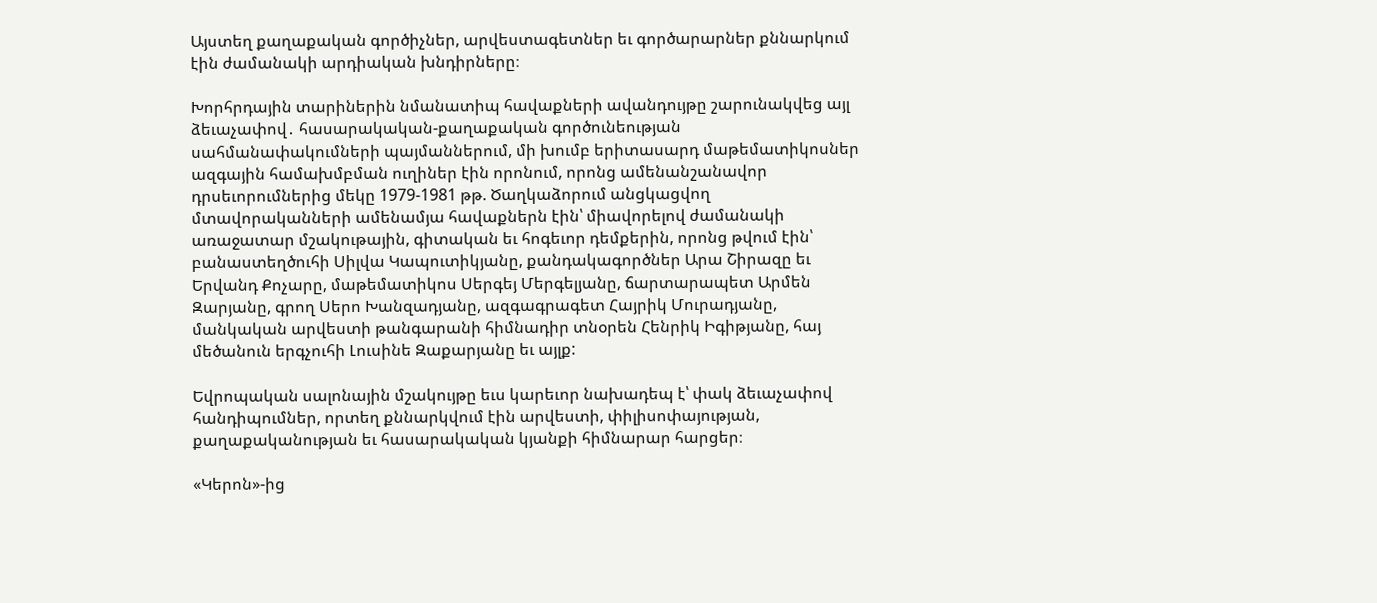Այստեղ քաղաքական գործիչներ, արվեստագետներ եւ գործարարներ քննարկում էին ժամանակի արդիական խնդիրները։

Խորհրդային տարիներին նմանատիպ հավաքների ավանդույթը շարունակվեց այլ ձեւաչափով․ հասարակական-քաղաքական գործունեության սահմանափակումների պայմաններում, մի խումբ երիտասարդ մաթեմատիկոսներ ազգային համախմբման ուղիներ էին որոնում, որոնց ամենանշանավոր դրսեւորումներից մեկը 1979-1981 թթ. Ծաղկաձորում անցկացվող մտավորականների ամենամյա հավաքներն էին՝ միավորելով ժամանակի առաջատար մշակութային, գիտական եւ հոգեւոր դեմքերին, որոնց թվում էին՝ բանաստեղծուհի Սիլվա Կապուտիկյանը, քանդակագործներ Արա Շիրազը եւ Երվանդ Քոչարը, մաթեմատիկոս Սերգեյ Մերգելյանը, ճարտարապետ Արմեն Զարյանը, գրող Սերո Խանզադյանը, ազգագրագետ Հայրիկ Մուրադյանը, մանկական արվեստի թանգարանի հիմնադիր տնօրեն Հենրիկ Իգիթյանը, հայ մեծանուն երգչուհի Լուսինե Զաքարյանը եւ այլք:

Եվրոպական սալոնային մշակույթը եւս կարեւոր նախադեպ է՝ փակ ձեւաչափով հանդիպումներ, որտեղ քննարկվում էին արվեստի, փիլիսոփայության, քաղաքականության եւ հասարակական կյանքի հիմնարար հարցեր։

«Կերոն»-ից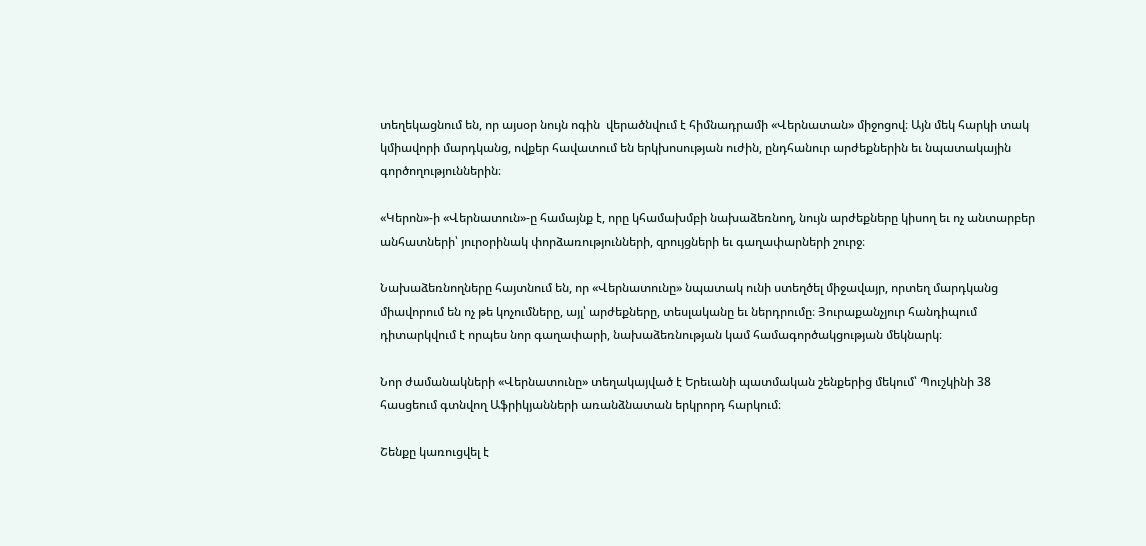տեղեկացնում են, որ այսօր նույն ոգին  վերածնվում է հիմնադրամի «Վերնատան» միջոցով։ Այն մեկ հարկի տակ կմիավորի մարդկանց, ովքեր հավատում են երկխոսության ուժին, ընդհանուր արժեքներին եւ նպատակային գործողություններին։

«Կերոն»-ի «Վերնատուն»-ը համայնք է, որը կհամախմբի նախաձեռնող, նույն արժեքները կիսող եւ ոչ անտարբեր անհատների՝ յուրօրինակ փորձառությունների, զրույցների եւ գաղափարների շուրջ։

Նախաձեռնողները հայտնում են, որ «Վերնատունը» նպատակ ունի ստեղծել միջավայր, որտեղ մարդկանց միավորում են ոչ թե կոչումները, այլ՝ արժեքները, տեսլականը եւ ներդրումը։ Յուրաքանչյուր հանդիպում դիտարկվում է որպես նոր գաղափարի, նախաձեռնության կամ համագործակցության մեկնարկ։

Նոր ժամանակների «Վերնատունը» տեղակայված է Երեւանի պատմական շենքերից մեկում՝ Պուշկինի 38 հասցեում գտնվող Աֆրիկյանների առանձնատան երկրորդ հարկում։

Շենքը կառուցվել է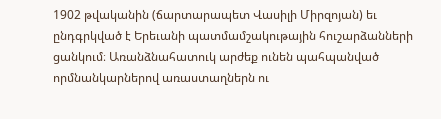1902 թվականին (ճարտարապետ Վասիլի Միրզոյան) եւ ընդգրկված է Երեւանի պատմամշակութային հուշարձանների ցանկում։ Առանձնահատուկ արժեք ունեն պահպանված որմնանկարներով առաստաղներն ու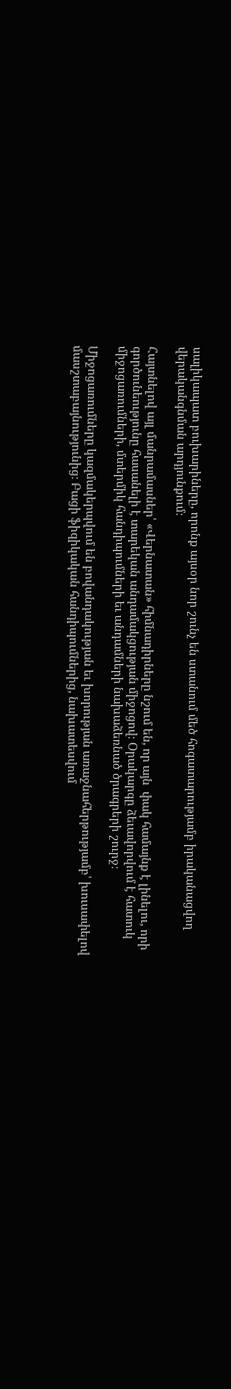սալիկապատ բուխարիները, որոնք այսօր նոր շունչ են ստանում մեծ հոգատարությամբ իրականացվող վերականգնման արդյունքում։

Հայտնելով այլ մանրամասներ՝ «Վերնատան» հիմնադիրները նշում են, որ այն  փակ համայնք է լինելու, որի գործունեությունը հասանելի է տարեկան անդամակցության միջոցով։ Օրակարգը ձեւավորվում է հատուկ միջոցառումների, մտերմիկ հանդիպումների եւ անդամների նախաձեռնած ծրագրերի շուրջ։

Միջոցառումները կազմակերպվում են բովանդակության եւ խորության առաջնահերթությամբ՝ խուսափելով մասշտաբայնությունից։ Բացի ֆիզիկական հանդիպումներից, նախատեսվում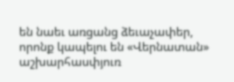են նաեւ առցանց ձեւաչափեր, որոնք կապելու են «Վերնատան» աշխարհասփյուռ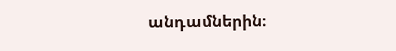անդամներին։